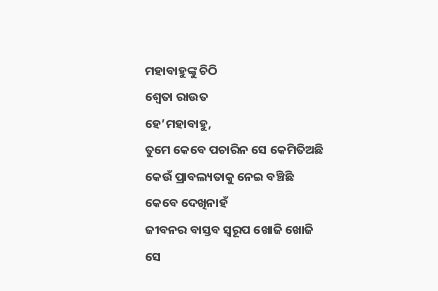ମହାବାହୁଙ୍କୁ ଚିଠି
ଶ୍ୱେତା ରାଉତ
ହେ’ମହାବାହୁ,
ତୁମେ କେବେ ପଚାରିନ ସେ କେମିତିଅଛି
କେଉଁ ପ୍ରାବଲ୍ୟତାକୁ ନେଇ ବଞ୍ଚିଛି
କେବେ ଦେଖିନାହଁ
ଜୀବନର ବାସ୍ତବ ସ୍ୱରୂପ ଖୋଜି ଖୋଜି
ସେ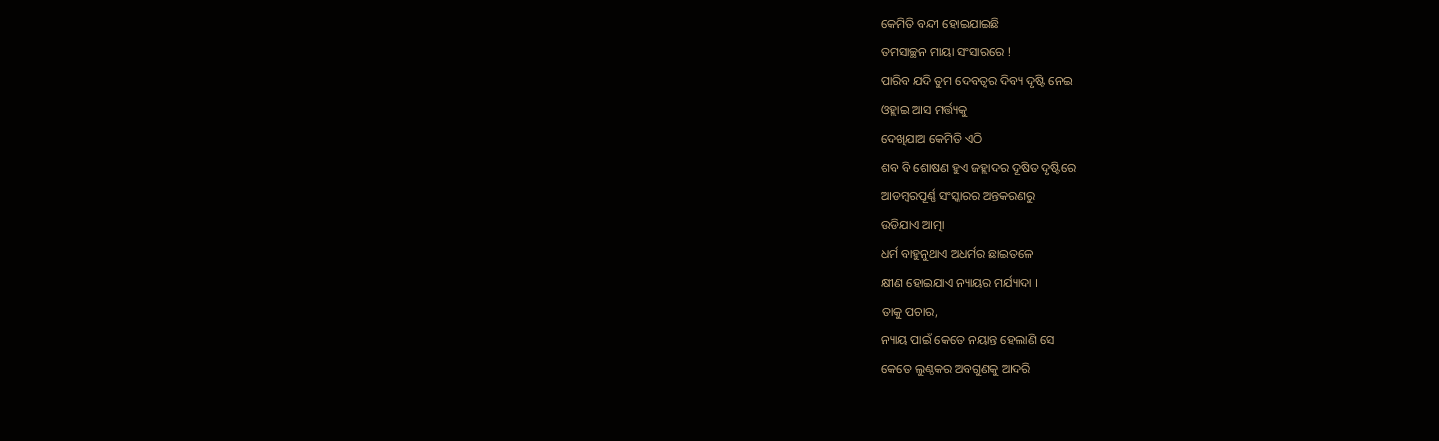କେମିତି ବନ୍ଦୀ ହୋଇଯାଇଛି
ତମସାଚ୍ଛନ ମାୟା ସଂସାରରେ !
ପାରିବ ଯଦି ତୁମ ଦେବତ୍ବର ଦିବ୍ୟ ଦୃଷ୍ଟି ନେଇ
ଓହ୍ଲାଇ ଆସ ମର୍ତ୍ତ୍ୟକୁ
ଦେଖିଯାଅ କେମିତି ଏଠି
ଶବ ବି ଶୋଷଣ ହୁଏ ଜହ୍ଲାଦର ଦୂଷିତ ଦୃଷ୍ଟିରେ
ଆଡମ୍ବରପୂର୍ଣ୍ଣ ସଂସ୍କାରର ଅନ୍ତକରଣରୁ
ଉଡିଯାଏ ଆତ୍ମା
ଧର୍ମ ବାହୁନୁଥାଏ ଅଧର୍ମର ଛାଇତଳେ
କ୍ଷୀଣ ହୋଇଯାଏ ନ୍ୟାୟର ମର୍ଯ୍ୟାଦା ।
ତାକୁ ପଚାର,
ନ୍ୟାୟ ପାଇଁ କେତେ ନୟାନ୍ତ ହେଲାଣି ସେ
କେତେ ଲୁଣ୍ଠକର ଅବଗୁଣକୁ ଆଦରି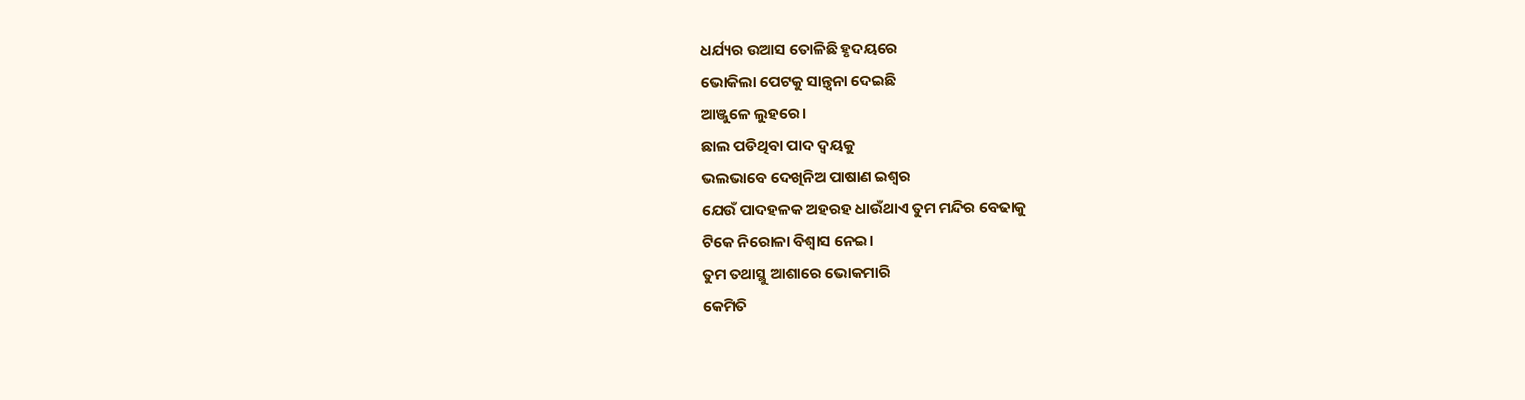ଧର୍ଯ୍ୟର ଉଆସ ତୋଳିଛି ହୃଦୟରେ
ଭୋକିଲା ପେଟକୁ ସାନ୍ତ୍ବନା ଦେଇଛି
ଆଞ୍ଜୁଳେ ଲୁହରେ।
ଛାଲ ପଡିଥିବା ପାଦ ଦ୍ୱୟକୁ
ଭଲଭାବେ ଦେଖିନିଅ ପାଷାଣ ଇଶ୍ୱର
ଯେଉଁ ପାଦହଳକ ଅହରହ ଧାଉଁଥାଏ ତୁମ ମନ୍ଦିର ବେଢାକୁ
ଟିକେ ନିରୋଳା ବିଶ୍ବାସ ନେଇ।
ତୁମ ତଥାସ୍ଥୁ ଆଶାରେ ଭୋକମାରି
କେମିତି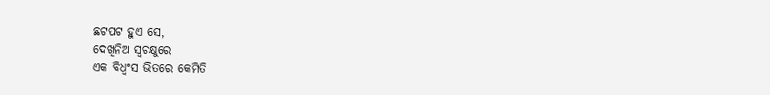ଛଟପଟ ହୁଏ ସେ,
ଦେଖିନିଅ ସ୍ୱଚକ୍ଷୁରେ
ଏକ ବିଧ୍ୱଂସ ଭିତରେ କେମିତି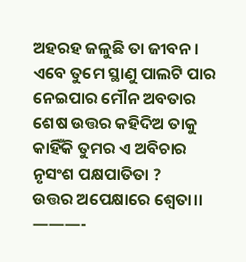ଅହରହ ଜଳୁଛି ତା ଜୀବନ ।
ଏବେ ତୁମେ ସ୍ଥାଣୁ ପାଲଟି ପାର
ନେଇପାର ମୌନ ଅବତାର
ଶେଷ ଉତ୍ତର କହିଦିଅ ତାକୁ
କାହିଁକି ତୁମର ଏ ଅବିଚାର
ନୃସଂଶ ପକ୍ଷପାତିତା ?
ଉତ୍ତର ଅପେକ୍ଷାରେ ଶ୍ୱେତା।।
———-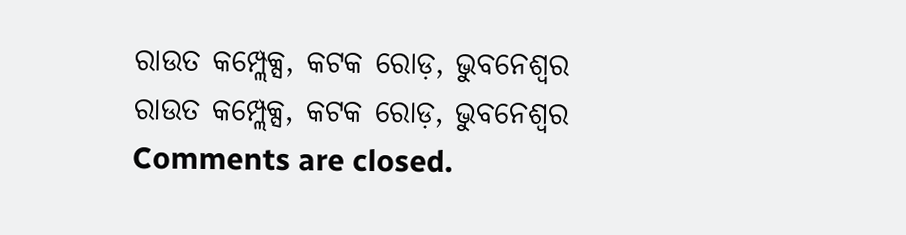ରାଉତ କମ୍ପ୍ଲେକ୍ସ, କଟକ ରୋଡ଼, ଭୁବନେଶ୍ୱର
ରାଉତ କମ୍ପ୍ଲେକ୍ସ, କଟକ ରୋଡ଼, ଭୁବନେଶ୍ୱର
Comments are closed.